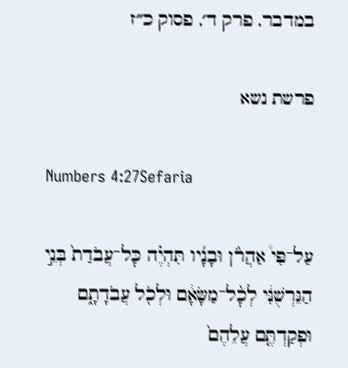במדבר, פרק ד׳, פסוק כ״ז

פרשת נשא

Numbers 4:27Sefaria

עַל־פִּי֩ אַהֲרֹ֨ן וּבָנָ֜יו תִּהְיֶ֗ה כׇּל־עֲבֹדַת֙ בְּנֵ֣י הַגֵּרְשֻׁנִּ֔י לְכׇ֨ל־מַשָּׂאָ֔ם וּלְכֹ֖ל עֲבֹדָתָ֑ם וּפְקַדְתֶּ֤ם עֲלֵהֶם֙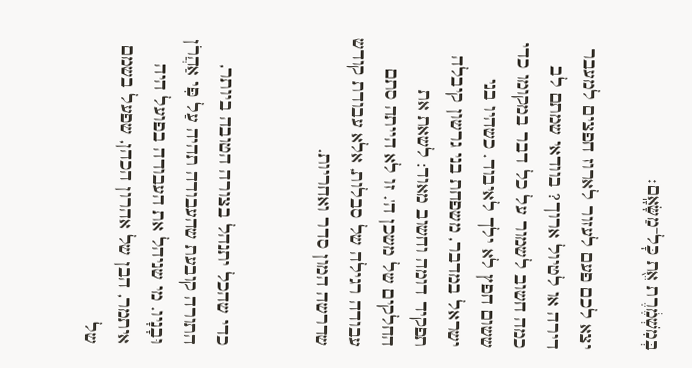בְּמִשְׁמֶ֔רֶת אֵ֖ת כׇּל־מַשָּׂאָֽם׃

יצא לכם פעם לעזור לארוז חפצים למעבר דירה או לטיול ארוך? בוודאי שמתם לב כמה חשוב לשמור על כל דבר במקומו כדי ששום חפץ לא ילך לאיבוד. כשהיו בני ישראל במדבר, משפחת בני גרשון קיבלה תפקיד דומה וחשוב מאוד: לשאת את החלקים של משכן ה'. זו לא הייתה סתם עבודה רגילה של סבלות, אלא עבודת קודש שדרשה המון סדר ואחריות.


כדי שהכל יתנהל בצורה הטובה ביותר, התורה קובעת שהעבודה תהיה עַל פִּי אַהֲרֹן וּבָנָיו. מי שניהל את העבודה בפועל היה איתמר, הבן של אהרון הכהן, שפעל בשמם של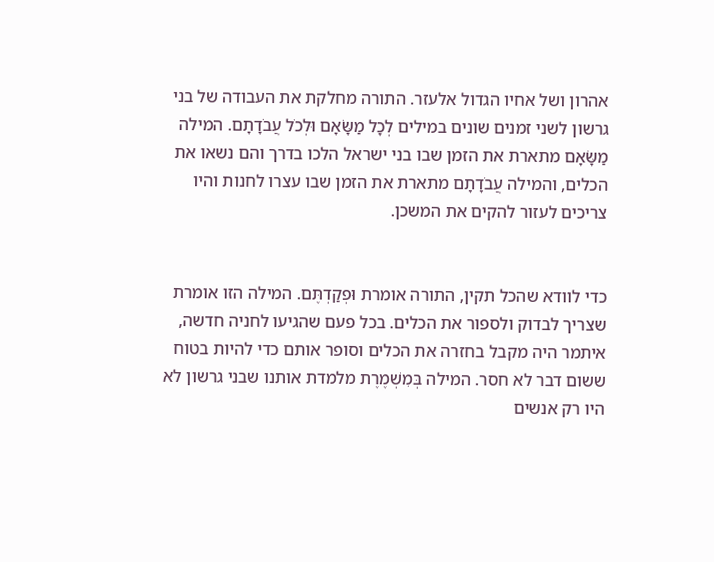אהרון ושל אחיו הגדול אלעזר. התורה מחלקת את העבודה של בני גרשון לשני זמנים שונים במילים לְכָל מַשָּׂאָם וּלְכֹל עֲבֹדָתָם. המילה מַשָּׂאָם מתארת את הזמן שבו בני ישראל הלכו בדרך והם נשאו את הכלים, והמילה עֲבֹדָתָם מתארת את הזמן שבו עצרו לחנות והיו צריכים לעזור להקים את המשכן.


כדי לוודא שהכל תקין, התורה אומרת וּפְקַדְתֶּם. המילה הזו אומרת שצריך לבדוק ולספור את הכלים. בכל פעם שהגיעו לחניה חדשה, איתמר היה מקבל בחזרה את הכלים וסופר אותם כדי להיות בטוח ששום דבר לא חסר. המילה בְּמִשְׁמֶרֶת מלמדת אותנו שבני גרשון לא היו רק אנשים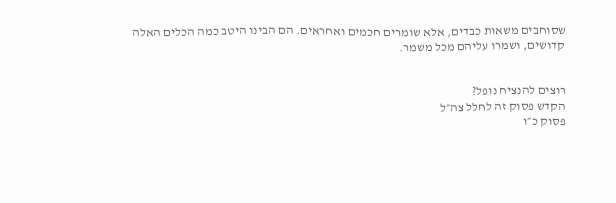שסוחבים משאות כבדים, אלא שומרים חכמים ואחראים. הם הבינו היטב כמה הכלים האלה קדושים, ושמרו עליהם מכל משמר.


רוצים להנציח נופל?
הקדש פסוק זה לחלל צה״ל
פסוק כ״ו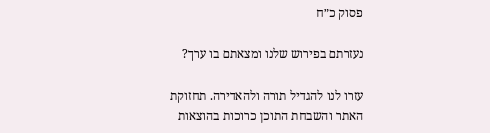פסוק כ״ח

נעזרתם בפירוש שלנו ומצאתם בו ערך?

עזרו לנו להגדיל תורה ולהאדירה. תחזוקת האתר והשבחת התוכן כרוכות בהוצאות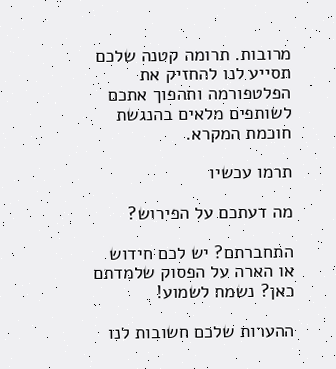מרובות. תרומה קטנה שלכם תסייע לנו להחזיק את הפלטפורמה ותהפוך אתכם לשותפים מלאים בהנגשת חוכמת המקרא.

תרמו עכשיו

מה דעתכם על הפירוש?

התחברתם? יש לכם חידוש או הארה על הפסוק שלמדתם כאן? נשמח לשמוע!

ההערות שלכם חשובות לנו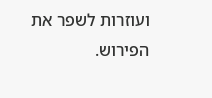ועוזרות לשפר את הפירוש.